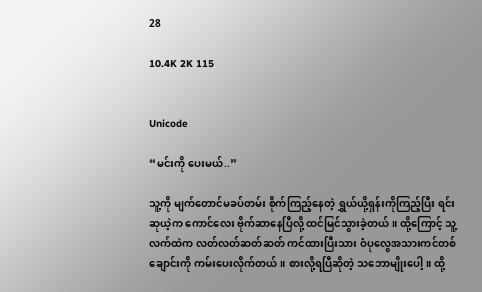28

10.4K 2K 115


Unicode

“မင်းကို ပေးမယ်..”

သူ့ကို မျက်တောင်မခပ်တမ်း စိုက်ကြည့်နေတဲ့ ရွှယ်ယို့ရှန်းကိုကြည့်ပြီး ရင်းဆုယဲ့က ကောင်လေး ဗိုက်ဆာနေပြီလို့ ထင်မြင်သွားခဲ့တယ်။ ထို့ကြောင့် သူ့လက်ထဲက လတ်လတ်ဆတ်ဆတ် ကင်ထားပြီးသား ဝံပုလွေအသားကင်တစ်ချောင်းကို ကမ်းပေးလိုက်တယ်။ စားလို့ရပြီဆိုတဲ့ သဘောမျိုးပေါ့။ ထို့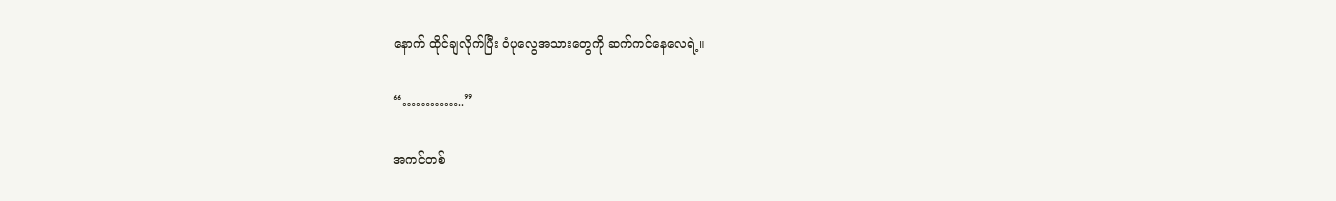နောက် ထိုင်ချလိုက်ပြီး ဝံပုလွေအသားတွေကို ဆက်ကင်နေလေရဲ့။

“…………..”

အကင်တစ်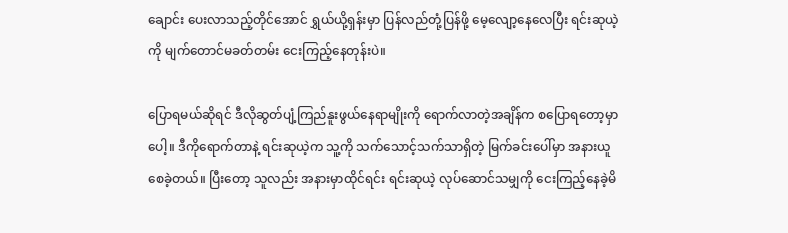ချောင်း ပေးလာသည့်တိုင်အောင် ရွှယ်ယို့ရှန်းမှာ ပြန်လည်တုံ့ပြန်ဖို့ မေ့လျော့နေလေပြီး ရင်းဆုယဲ့ကို မျက်တောင်မခတ်တမ်း ငေးကြည့်နေတုန်းပဲ။

ပြောရမယ်ဆိုရင် ဒီလိုဆွတ်ပျံ့ကြည်နူးဖွယ်နေရာမျိုးကို ရောက်လာတဲ့အချိန်က စပြောရတော့မှာပေါ့။ ဒီကိုရောက်တာနဲ့ ရင်းဆုယဲ့က သူ့ကို သက်သောင့်သက်သာရှိတဲ့ မြက်ခင်းပေါ်မှာ အနားယူစေခဲ့တယ်။ ပြီးတော့ သူလည်း အနားမှာထိုင်ရင်း ရင်းဆုယဲ့ လုပ်ဆောင်သမျှကို ငေးကြည့်နေခဲ့မိ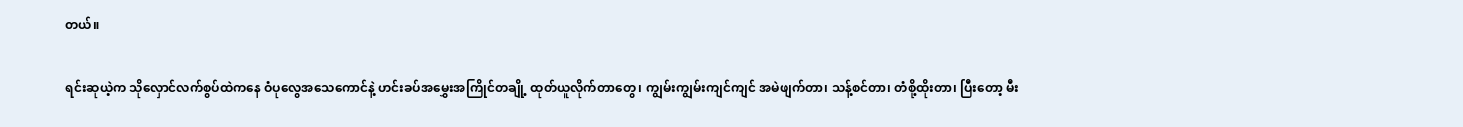တယ်။

ရင်းဆုယဲ့က သိုလှောင်လက်စွပ်ထဲကနေ ဝံပုလွေအသေကောင်နဲ့ ဟင်းခပ်အမွှေးအကြိုင်တချို့ ထုတ်ယူလိုက်တာတွေ၊ ကျွမ်းကျွမ်းကျင်ကျင် အမဲဖျက်တာ၊ သန့်စင်တာ၊ တံစို့ထိုးတာ၊ ပြီးတော့ မီး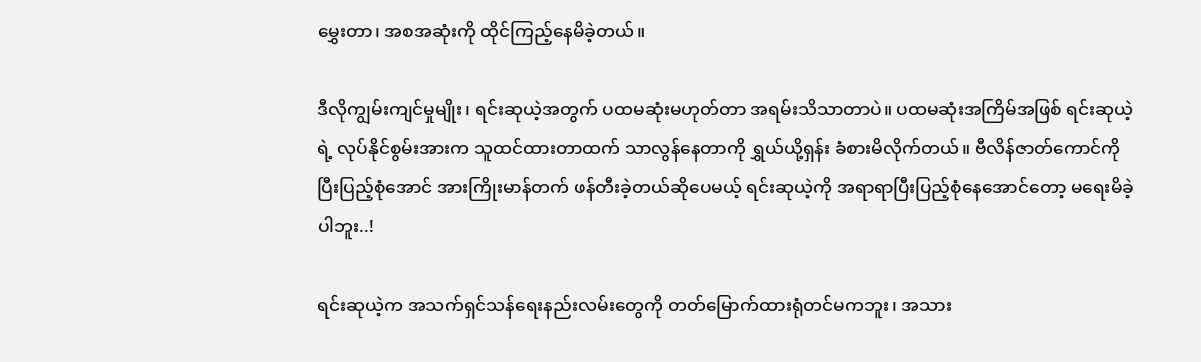မွှေးတာ၊ အစအဆုံးကို ထိုင်ကြည့်နေမိခဲ့တယ်။

ဒီလိုကျွမ်းကျင်မှုမျိုး၊ ရင်းဆုယဲ့အတွက် ပထမဆုံးမဟုတ်တာ အရမ်းသိသာတာပဲ။ ပထမဆုံးအကြိမ်အဖြစ် ရင်းဆုယဲ့ရဲ့ လုပ်နိုင်စွမ်းအားက သူထင်ထားတာထက် သာလွန်နေတာကို ရွှယ်ယို့ရှန်း ခံစားမိလိုက်တယ်။ ဗီလိန်ဇာတ်ကောင်ကို ပြီးပြည့်စုံအောင် အားကြိုးမာန်တက် ဖန်တီးခဲ့တယ်ဆိုပေမယ့် ရင်းဆုယဲ့ကို အရာရာပြီးပြည့်စုံနေအောင်တော့ မရေးမိခဲ့ပါဘူး..!

ရင်းဆုယဲ့က အသက်ရှင်သန်ရေးနည်းလမ်းတွေကို တတ်မြောက်ထားရုံတင်မကဘူး၊ အသား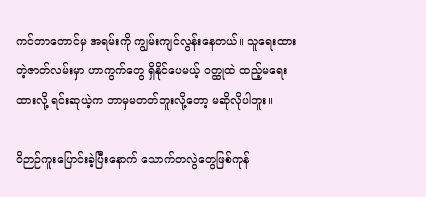ကင်တာတောင်မှ အရမ်းကို ကျွမ်းကျင်လွန်းနေတယ်။ သူရေးထားတဲ့ဇာတ်လမ်းမှာ ဟာကွက်တွေ ရှိနိုင်ပေမယ့် ဝတ္ထုထဲ ထည့်မရေးထားလို့ ရင်းဆုယဲ့က ဘာမှမတတ်ဘူးလို့တော့ မဆိုလိုပါဘူး။

ဝိဉာဉ်ကူးပြောင်းခဲ့ပြီးနောက် သောက်တလွဲတွေဖြစ်ကုန်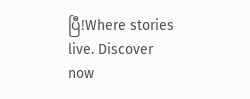ပြီ!Where stories live. Discover now